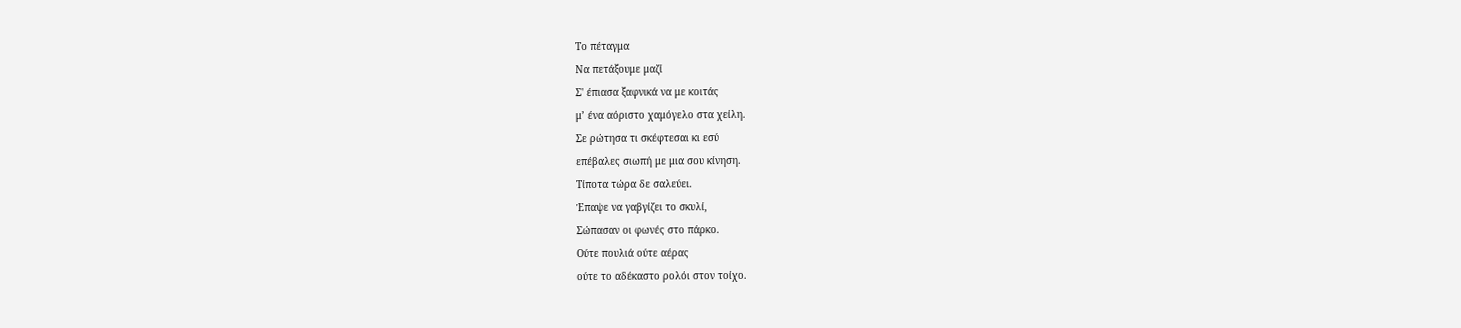Το πέταγμα
Να πετάξουμε μαζί
Σ' έπιασα ξαφνικά να με κοιτάς
μ’ ένα αόριστο χαμόγελο στα χείλη.
Σε ρώτησα τι σκέφτεσαι κι εσύ
επέβαλες σιωπή με μια σου κίνηση.
Τίποτα τώρα δε σαλεύει.
Έπαψε να γαβγίζει το σκυλί,
Σώπασαν οι φωνές στο πάρκο.
Ούτε πουλιά ούτε αέρας
ούτε το αδέκαστο ρολόι στον τοίχο.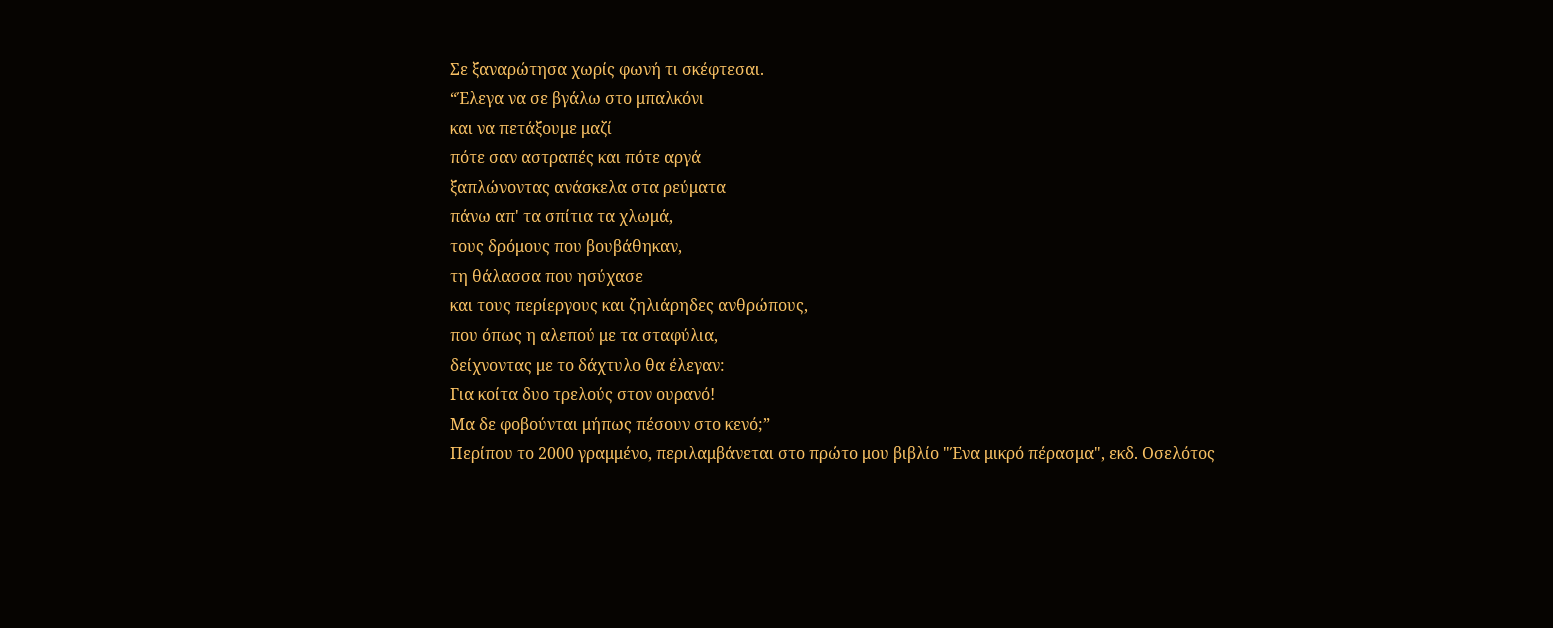Σε ξαναρώτησα χωρίς φωνή τι σκέφτεσαι.
“Έλεγα να σε βγάλω στο μπαλκόνι
και να πετάξουμε μαζί
πότε σαν αστραπές και πότε αργά
ξαπλώνοντας ανάσκελα στα ρεύματα
πάνω απ' τα σπίτια τα χλωμά,
τους δρόμους που βουβάθηκαν,
τη θάλασσα που ησύχασε
και τους περίεργους και ζηλιάρηδες ανθρώπους,
που όπως η αλεπού με τα σταφύλια,
δείχνοντας με το δάχτυλο θα έλεγαν:
Για κοίτα δυο τρελούς στον ουρανό!
Μα δε φοβούνται μήπως πέσουν στο κενό;”
Περίπου το 2000 γραμμένο, περιλαμβάνεται στο πρώτο μου βιβλίο "Ένα μικρό πέρασμα", εκδ. Οσελότος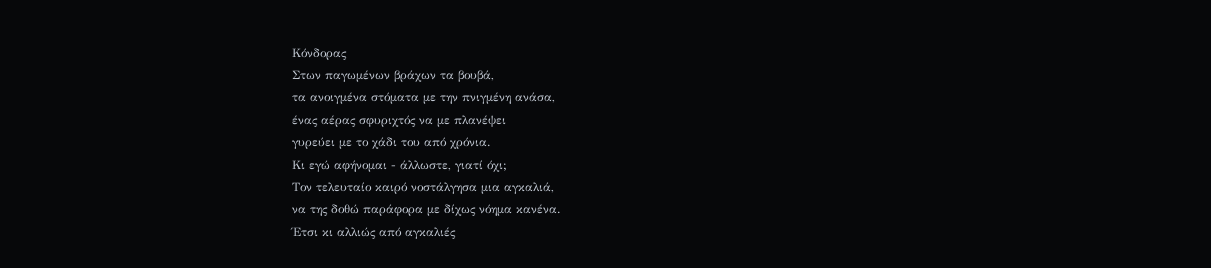Κόνδορας
Στων παγωμένων βράχων τα βουβά,
τα ανοιγμένα στόματα με την πνιγμένη ανάσα,
ένας αέρας σφυριχτός να με πλανέψει
γυρεύει με το χάδι του από χρόνια.
Κι εγώ αφήνομαι - άλλωστε, γιατί όχι;
Τον τελευταίο καιρό νοστάλγησα μια αγκαλιά,
να της δοθώ παράφορα με δίχως νόημα κανένα.
Έτσι κι αλλιώς από αγκαλιές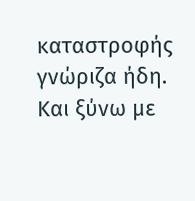καταστροφής γνώριζα ήδη.
Και ξύνω με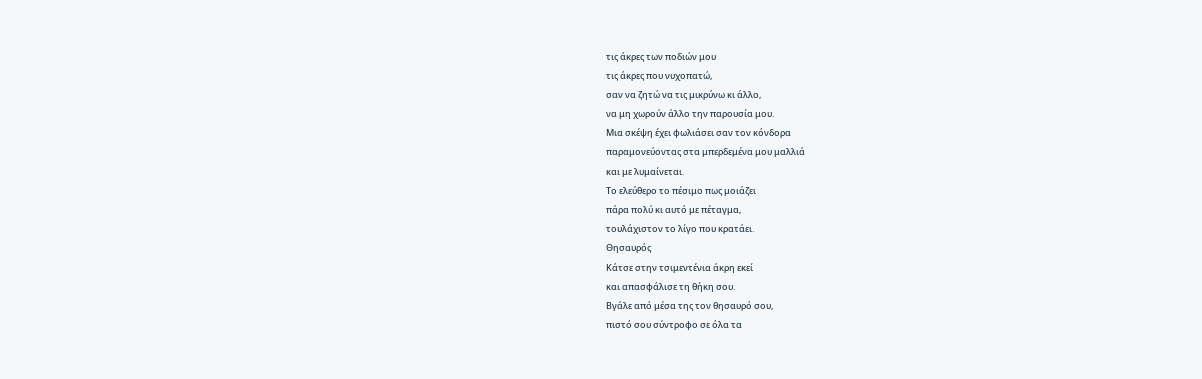τις άκρες των ποδιών μου
τις άκρες που νυχοπατώ,
σαν να ζητώ να τις μικρύνω κι άλλο,
να μη χωρούν άλλο την παρουσία μου.
Μια σκέψη έχει φωλιάσει σαν τον κόνδορα
παραμονεύοντας στα μπερδεμένα μου μαλλιά
και με λυμαίνεται.
Το ελεύθερο το πέσιμο πως μοιάζει
πάρα πολύ κι αυτό με πέταγμα,
τουλάχιστον το λίγο που κρατάει.
Θησαυρός
Κάτσε στην τσιμεντένια άκρη εκεί
και απασφάλισε τη θήκη σου.
Βγάλε από μέσα της τον θησαυρό σου,
πιστό σου σύντροφο σε όλα τα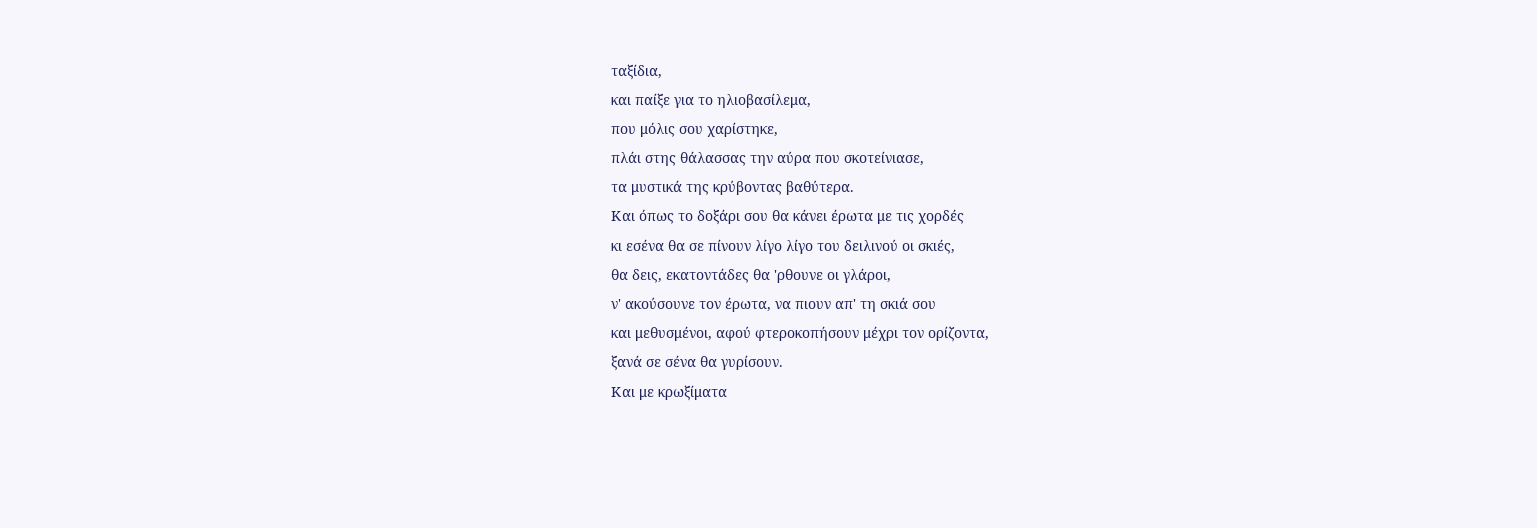ταξίδια,
και παίξε για το ηλιοβασίλεμα,
που μόλις σου χαρίστηκε,
πλάι στης θάλασσας την αύρα που σκοτείνιασε,
τα μυστικά της κρύβοντας βαθύτερα.
Και όπως το δοξάρι σου θα κάνει έρωτα με τις χορδές
κι εσένα θα σε πίνουν λίγο λίγο του δειλινού οι σκιές,
θα δεις, εκατοντάδες θα 'ρθουνε οι γλάροι,
ν' ακούσουνε τον έρωτα, να πιουν απ' τη σκιά σου
και μεθυσμένοι, αφού φτεροκοπήσουν μέχρι τον ορίζοντα,
ξανά σε σένα θα γυρίσουν.
Και με κρωξίματα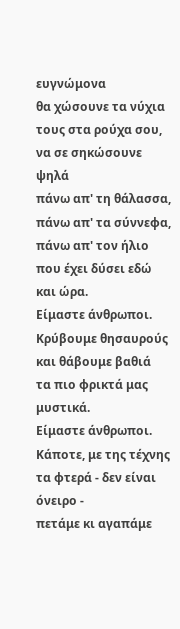ευγνώμονα
θα χώσουνε τα νύχια τους στα ρούχα σου,
να σε σηκώσουνε ψηλά
πάνω απ' τη θάλασσα, πάνω απ' τα σύννεφα,
πάνω απ' τον ήλιο που έχει δύσει εδώ και ώρα.
Είμαστε άνθρωποι.
Κρύβουμε θησαυρούς και θάβουμε βαθιά
τα πιο φρικτά μας μυστικά.
Είμαστε άνθρωποι.
Κάποτε, με της τέχνης τα φτερά - δεν είναι όνειρο -
πετάμε κι αγαπάμε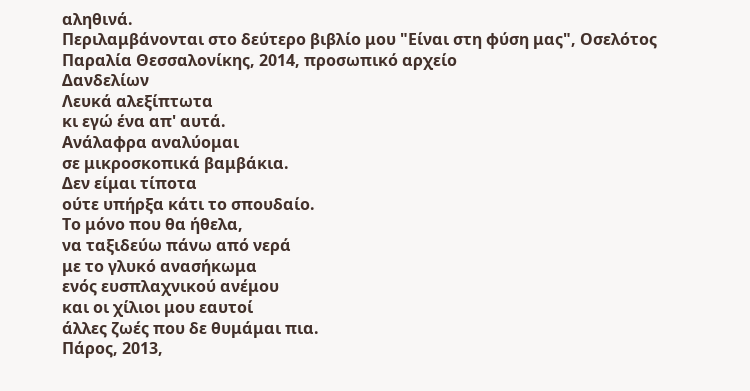αληθινά.
Περιλαμβάνονται στο δεύτερο βιβλίο μου "Είναι στη φύση μας", Οσελότος
Παραλία Θεσσαλονίκης, 2014, προσωπικό αρχείο
Δανδελίων
Λευκά αλεξίπτωτα
κι εγώ ένα απ' αυτά.
Ανάλαφρα αναλύομαι
σε μικροσκοπικά βαμβάκια.
Δεν είμαι τίποτα
ούτε υπήρξα κάτι το σπουδαίο.
Το μόνο που θα ήθελα,
να ταξιδεύω πάνω από νερά
με το γλυκό ανασήκωμα
ενός ευσπλαχνικού ανέμου
και οι χίλιοι μου εαυτοί
άλλες ζωές που δε θυμάμαι πια.
Πάρος, 2013,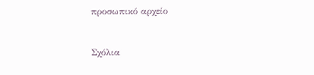προσωπικό αρχείο


Σχόλια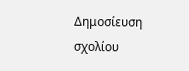Δημοσίευση σχολίου